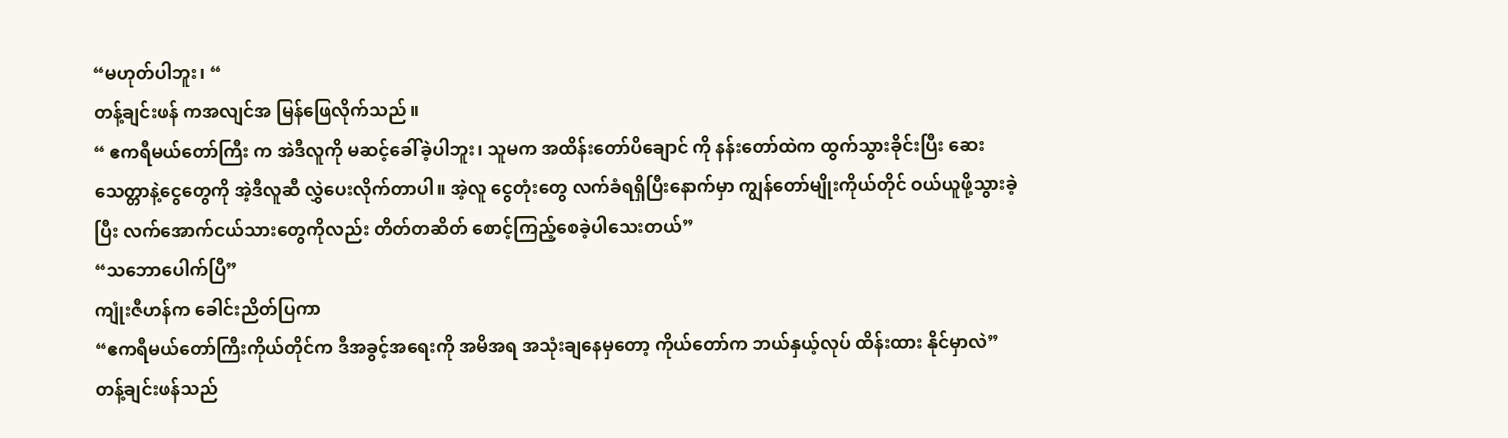“မဟုတ်ပါဘူး၊ “
တန့်ချင်းဖန် ကအလျင်အ မြန်ဖြေလိုက်သည်။
“ ဧကရီမယ်တော်ကြီး က အဲဒီလူကို မဆင့်ခေါ်ခဲ့ပါဘူး၊ သူမက အထိန်းတော်ပိချောင် ကို နန်းတော်ထဲက ထွက်သွားခိုင်းပြီး ဆေးသေတ္တာနဲ့ငွေတွေကို အဲ့ဒီလူဆီ လွှဲပေးလိုက်တာပါ။ အဲ့လူ ငွေတုံးတွေ လက်ခံရရှိပြီးနောက်မှာ ကျွန်တော်မျိုးကိုယ်တိုင် ဝယ်ယူဖို့သွားခဲ့ပြီး လက်အောက်ငယ်သားတွေကိုလည်း တိတ်တဆိတ် စောင့်ကြည့်စေခဲ့ပါသေးတယ်”
“သဘောပေါက်ပြီ”
ကျုံးဇီဟန်က ခေါင်းညိတ်ပြကာ
“ဧကရီမယ်တော်ကြီးကိုယ်တိုင်က ဒီအခွင့်အရေးကို အမိအရ အသုံးချနေမှတော့ ကိုယ်တော်က ဘယ်နှယ့်လုပ် ထိန်းထား နိုင်မှာလဲ”
တန့်ချင်းဖန်သည်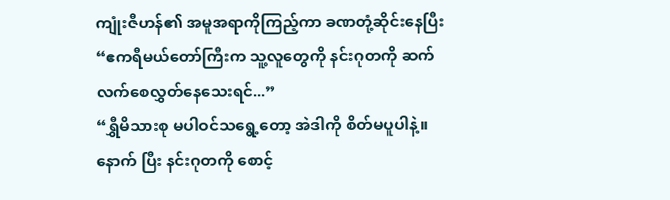ကျုံးဇီဟန်၏ အမူအရာကိုကြည့်ကာ ခဏတုံ့ဆိုင်းနေပြီး
“ဧကရီမယ်တော်ကြီးက သူ့လူတွေကို နင်းဂုတကို ဆက်လက်စေလွှတ်နေသေးရင်...”
“ရွှီမိသားစု မပါဝင်သရွေ့တော့ အဲဒါကို စိတ်မပူပါနဲ့။ နောက် ပြီး နင်းဂုတကို စောင့်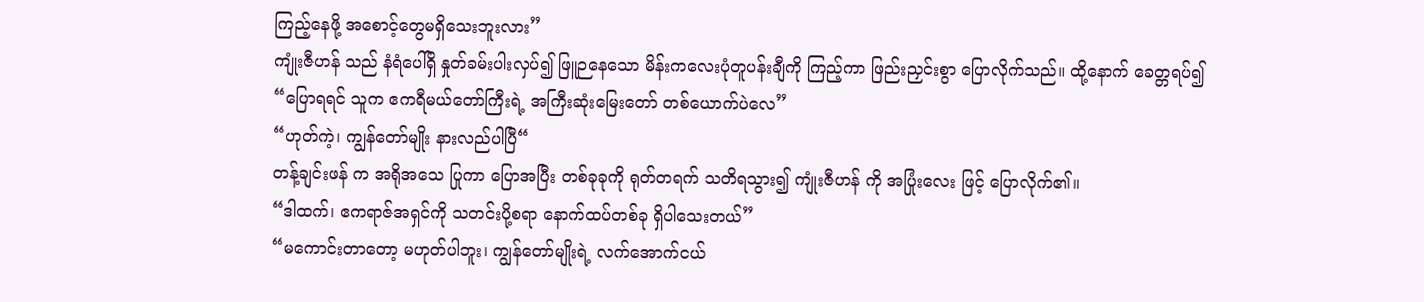ကြည့်နေဖို့ အစောင့်တွေမရှိသေးဘူးလား”
ကျုံးဇီဟန် သည် နံရံပေါ်ရှိ နှုတ်ခမ်းပါးလှပ်၍ ဖြူဉနေသော မိန်းကလေးပုံတူပန်းချီကို ကြည့်ကာ ဖြည်းညှင်းစွာ ပြောလိုက်သည်။ ထို့နောက် ခေတ္တရပ်၍
“ပြောရရင် သူက ဧကရီမယ်တော်ကြီးရဲ့ အကြီးဆုံးမြေးတော် တစ်ယောက်ပဲလေ”
“ဟုတ်ကဲ့၊ ကျွန်တော်မျိုး နားလည်ပါပြီ“
တန့်ချင်းဖန် က အရိုအသေ ပြုကာ ပြောအပြီး တစ်ခုခုကို ရုတ်တရက် သတိရသွား၍ ကျုံးဇီဟန် ကို အပြုံးလေး ဖြင့် ပြောလိုက်၏။
“ဒါထက်၊ ဧကရာဇ်အရှင်ကို သတင်းပို့စရာ နောက်ထပ်တစ်ခု ရှိပါသေးတယ်”
“မကောင်းတာတော့ မဟုတ်ပါဘူး၊ ကျွန်တော်မျိုးရဲ့ လက်အောက်ငယ်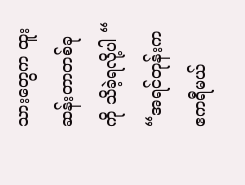သားတွေက ထူးဆန်းတာတစ်ခုကို သိခဲ့ရလို့ပါ “
“အရင်တုန်းက ဧကရီမယ်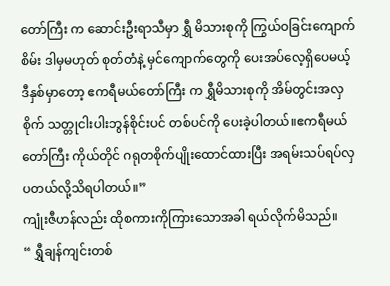တော်ကြီး က ဆောင်းဦးရာသီမှာ ရွှီ မိသားစုကို ကြွယ်ဝခြင်းကျောက်စိမ်း ဒါမှမဟုတ် စုတ်တံနဲ့ မှင်ကျောက်တွေကို ပေးအပ်လေ့ရှိပေမယ့် ဒီနှစ်မှာတော့ ဧကရီမယ်တော်ကြီး က ရွှီမိသားစုကို အိမ်တွင်းအလှစိုက် သတ္တုငါးပါးဘွန်စိုင်းပင် တစ်ပင်ကို ပေးခဲ့ပါတယ်။ဧကရီမယ်တော်ကြီး ကိုယ်တိုင် ဂရုတစိုက်ပျိုးထောင်ထားပြီး အရမ်းသပ်ရပ်လှပတယ်လို့သိရပါတယ်။”
ကျုံးဇီဟန်လည်း ထိုစကားကိုကြားသောအခါ ရယ်လိုက်မိသည်။
“ ရွှီချန်ကျင်းတစ်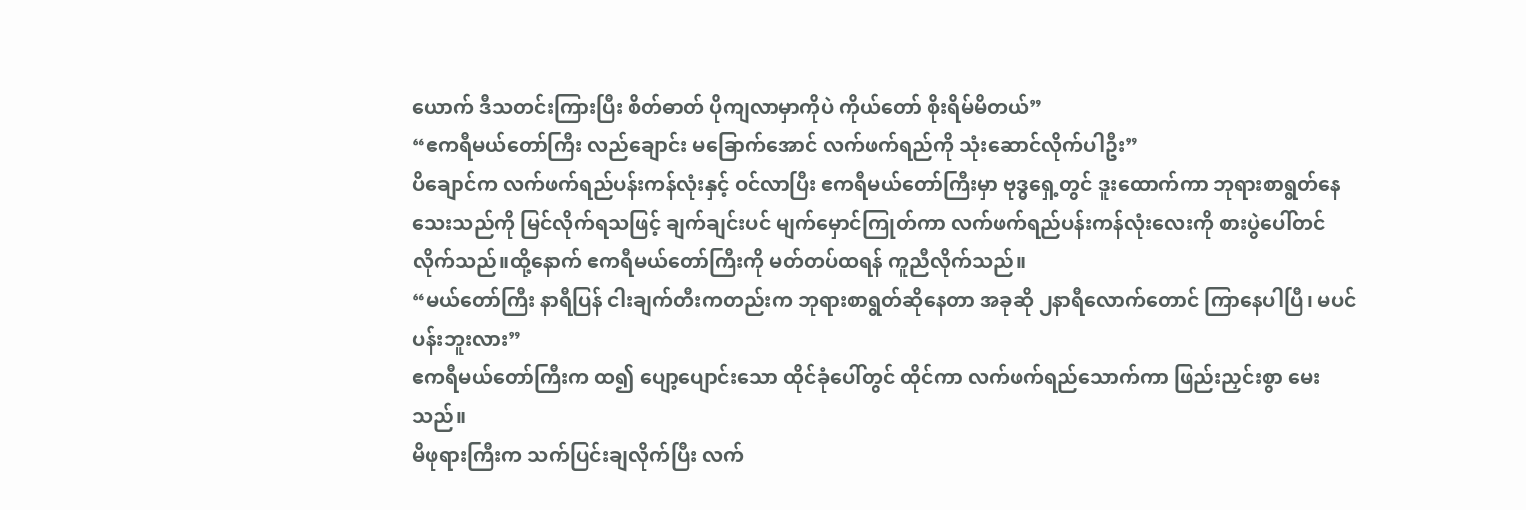ယောက် ဒီသတင်းကြားပြီး စိတ်ဓာတ် ပိုကျလာမှာကိုပဲ ကိုယ်တော် စိုးရိမ်မိတယ်”
“ဧကရီမယ်တော်ကြီး လည်ချောင်း မခြောက်အောင် လက်ဖက်ရည်ကို သုံးဆောင်လိုက်ပါဦး”
ပိချောင်က လက်ဖက်ရည်ပန်းကန်လုံးနှင့် ဝင်လာပြီး ဧကရီမယ်တော်ကြီးမှာ ဗုဒ္ဓရှေ့တွင် ဒူးထောက်ကာ ဘုရားစာရွတ်နေသေးသည်ကို မြင်လိုက်ရသဖြင့် ချက်ချင်းပင် မျက်မှောင်ကြုတ်ကာ လက်ဖက်ရည်ပန်းကန်လုံးလေးကို စားပွဲပေါ်တင်လိုက်သည်။ထို့နောက် ဧကရီမယ်တော်ကြီးကို မတ်တပ်ထရန် ကူညီလိုက်သည်။
“မယ်တော်ကြီး နာရီပြန် ငါးချက်တီးကတည်းက ဘုရားစာရွတ်ဆိုနေတာ အခုဆို ၂နာရီလောက်တောင် ကြာနေပါပြီ၊ မပင်ပန်းဘူးလား”
ဧကရီမယ်တော်ကြီးက ထ၍ ပျော့ပျောင်းသော ထိုင်ခုံပေါ်တွင် ထိုင်ကာ လက်ဖက်ရည်သောက်ကာ ဖြည်းညှင်းစွာ မေးသည်။
မိဖုရားကြီးက သက်ပြင်းချလိုက်ပြီး လက်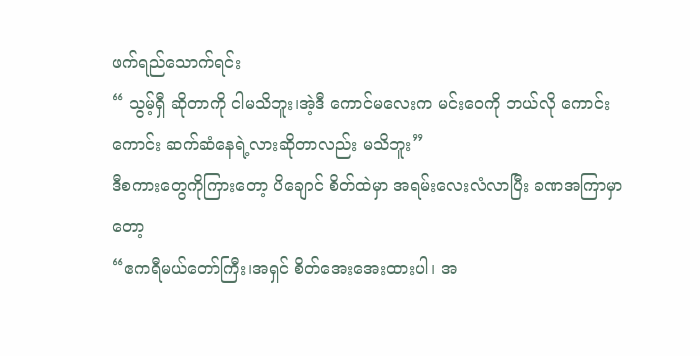ဖက်ရည်သောက်ရင်း
“ သွမ့်ရှီ ဆိုတာကို ငါမသိဘူး၊အဲ့ဒီ ကောင်မလေးက မင်းဝေကို ဘယ်လို ကောင်းကောင်း ဆက်ဆံနေရဲ့လားဆိုတာလည်း မသိဘူး”
ဒီစကားတွေကိုကြားတော့ ပိချောင် စိတ်ထဲမှာ အရမ်းလေးလံလာပြီး ခဏအကြာမှာတော့
“ဧကရီမယ်တော်ကြီး၊အရှင် စိတ်အေးအေးထားပါ၊ အ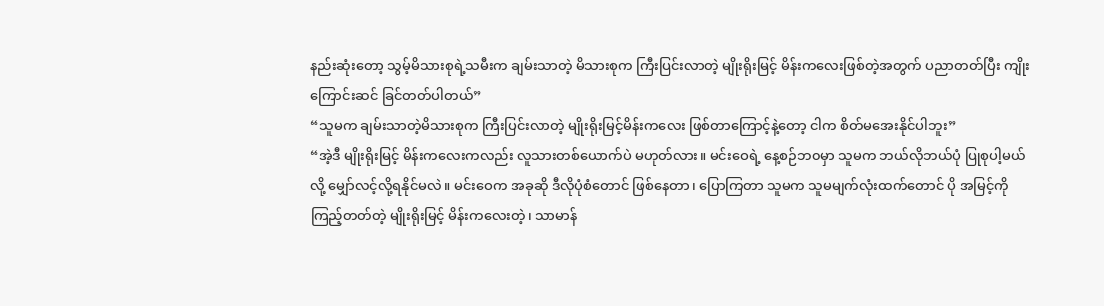နည်းဆုံးတော့ သွမ့်မိသားစုရဲ့သမီးက ချမ်းသာတဲ့ မိသားစုက ကြီးပြင်းလာတဲ့ မျိုးရိုးမြင့် မိန်းကလေးဖြစ်တဲ့အတွက် ပညာတတ်ပြီး ကျိုးကြောင်းဆင် ခြင်တတ်ပါတယ်”
“သူမက ချမ်းသာတဲ့မိသားစုက ကြီးပြင်းလာတဲ့ မျိုးရိုးမြင့်မိန်းကလေး ဖြစ်တာကြောင့်နဲ့တော့ ငါက စိတ်မအေးနိုင်ပါဘူး”
“အဲ့ဒီ မျိုးရိုးမြင့် မိန်းကလေးကလည်း လူသားတစ်ယောက်ပဲ မဟုတ်လား။ မင်းဝေရဲ့ နေ့စဉ်ဘ၀မှာ သူမက ဘယ်လိုဘယ်ပုံ ပြုစုပါ့မယ်လို့ မျှော်လင့်လို့ရနိုင်မလဲ။ မင်းဝေက အခုဆို ဒီလိုပုံစံတောင် ဖြစ်နေတာ၊ ပြောကြတာ သူမက သူမမျက်လုံးထက်တောင် ပို အမြင့်ကိုကြည့်တတ်တဲ့ မျိုးရိုးမြင့် မိန်းကလေးတဲ့၊ သာမာန်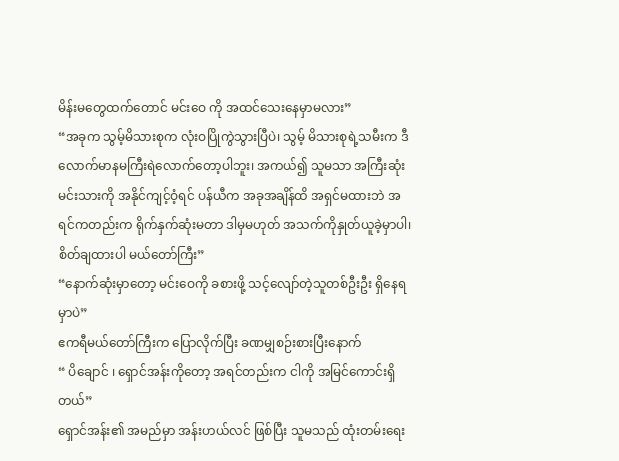မိန်းမတွေထက်တောင် မင်းဝေ ကို အထင်သေးနေမှာမလား”
“အခုက သွမ့်မိသားစုက လုံးဝပြိုကွဲသွားပြီပဲ၊ သွမ့် မိသားစုရဲ့သမီးက ဒီလောက်မာနမကြီးရဲလောက်တော့ပါဘူး၊ အကယ်၍ သူမသာ အကြီးဆုံးမင်းသားကို အနိုင်ကျင့်ဝံ့ရင် ပန်ယီက အခုအချိန်ထိ အရှင်မထားဘဲ အရင်ကတည်းက ရိုက်နှက်ဆုံးမတာ ဒါမှမဟုတ် အသက်ကိုနှုတ်ယူခဲ့မှာပါ၊ စိတ်ချထားပါ မယ်တော်ကြီး”
“နောက်ဆုံးမှာတော့ မင်းဝေကို ခစားဖို့ သင့်လျော်တဲ့သူတစ်ဦးဦး ရှိနေရမှာပဲ”
ဧကရီမယ်တော်ကြီးက ပြောလိုက်ပြီး ခဏမျှစဉ်းစားပြီးနောက်
“ ပိချောင် ၊ ရှောင်အန်းကိုတော့ အရင်တည်းက ငါကို အမြင်ကောင်းရှိတယ်”
ရှောင်အန်း၏ အမည်မှာ အန်းဟယ်လင် ဖြစ်ပြီး သူမသည် ထုံးတမ်းရေး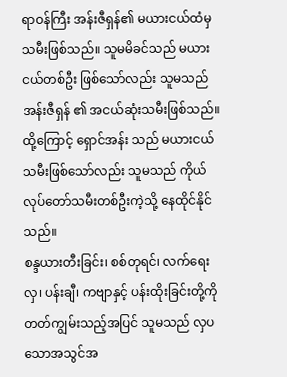ရာဝန်ကြီး အန်းဇီရှန်၏ မယားငယ်ထံမှ သမီးဖြစ်သည်။ သူမမိခင်သည် မယားငယ်တစ်ဦး ဖြစ်သော်လည်း သူမသည် အန်းဇီရှန် ၏ အငယ်ဆုံးသမီးဖြစ်သည်။ ထို့ကြောင့် ရှောင်အန်း သည် မယားငယ်သမီးဖြစ်သော်လည်း သူမသည် ကိုယ်လုပ်တော်သမီးတစ်ဦးကဲ့သို့ နေထိုင်နိုင်သည်။
စန္ဒယားတီးခြင်း၊ စစ်တုရင်၊ လက်ရေးလှ၊ ပန်းချီ၊ ကဗျာနှင့် ပန်းထိုးခြင်းတို့ကို တတ်ကျွမ်းသည့်အပြင် သူမသည် လှပသောအသွင်အ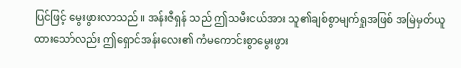ပြင်ဖြင့် မွေးဖွားလာသည်။ အန်းဇီရှန် သည် ဤသမီးငယ်အား သူ၏ချစ်စွာမျက်ရှုအဖြစ် အမြဲမှတ်ယူထားသော်လည်း ဤရှောင်အန်းလေး၏ ကံမကောင်းစွာမွေးဖွား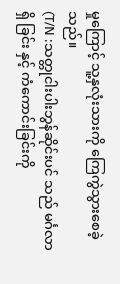မှုကြောင့် သူ့နှလုံးသားကို ကြေကွဲသွားစေခဲ့သည်။
(T/N :သတ္တုငါးပါးဘွန်ဆိုင်းပင် သည် မင်္ဂလာရှိ ခြင်း နှင့် ကံကောင်းခြင်းကို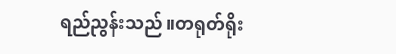ရည်ညွန်းသည်။တရုတ်ရိုး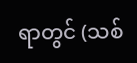ရာတွင် (သစ်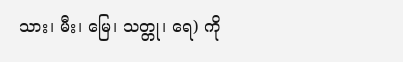သား၊ မီး၊ မြေ၊ သတ္တု၊ ရေ) ကို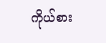ကိုယ်စား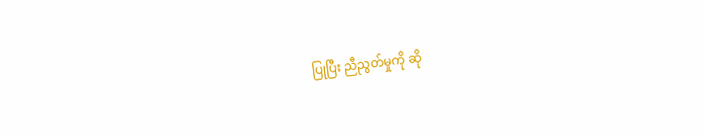ပြုပြီး ညီညွတ်မှုကို ဆို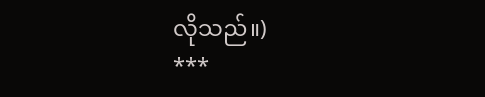လိုသည်။)
***